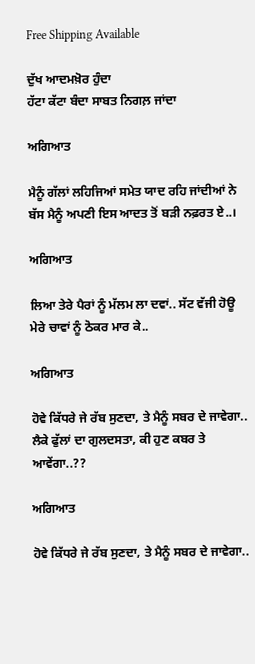Free Shipping Available

ਦੁੱਖ ਆਦਮਖ਼ੋਰ ਹੁੰਦਾ
ਹੱਟਾ ਕੱਟਾ ਬੰਦਾ ਸਾਬਤ ਨਿਗਲ਼ ਜਾਂਦਾ

ਅਗਿਆਤ

ਮੈਨੂੰ ਗੱਲਾਂ ਲਹਿਜਿਆਂ ਸਮੇਤ ਯਾਦ ਰਹਿ ਜਾਂਦੀਆਂ ਨੇ
ਬੱਸ ਮੈਨੂੰ ਅਪਣੀ ਇਸ ਆਦਤ ਤੋਂ ਬੜੀ ਨਫ਼ਰਤ ਏ..।

ਅਗਿਆਤ

ਲਿਆ ਤੇਰੇ ਪੈਰਾਂ ਨੂੰ ਮੱਲਮ ਲਾ ਦਵਾਂ.. ਸੱਟ ਵੱਜੀ ਹੋਊ ਮੇਰੇ ਚਾਵਾਂ ਨੂੰ ਠੋਕਰ ਮਾਰ ਕੇ..

ਅਗਿਆਤ

ਹੋਵੇ ਕਿੱਧਰੇ ਜੇ ਰੱਬ ਸੁਣਦਾ, ਤੇ ਮੈਨੂੰ ਸਬਰ ਦੇ ਜਾਵੇਗਾ..
ਲੈਕੇ ਫੁੱਲਾਂ ਦਾ ਗੁਲਦਸਤਾ, ਕੀ ਹੁਣ ਕਬਰ ਤੇ ਆਵੇਂਗਾ..??

ਅਗਿਆਤ

ਹੋਵੇ ਕਿੱਧਰੇ ਜੇ ਰੱਬ ਸੁਣਦਾ, ਤੇ ਮੈਨੂੰ ਸਬਰ ਦੇ ਜਾਵੇਗਾ..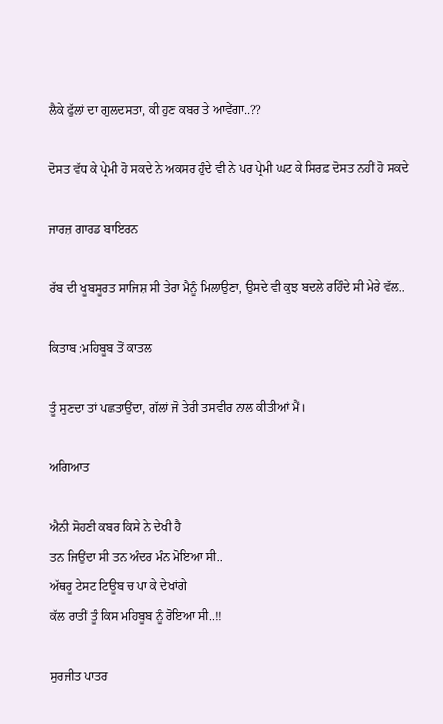ਲੈਕੇ ਫੁੱਲਾਂ ਦਾ ਗੁਲਦਸਤਾ, ਕੀ ਹੁਣ ਕਬਰ ਤੇ ਆਵੇਂਗਾ..??

ਦੋਸਤ ਵੱਧ ਕੇ ਪ੍ਰੇਮੀ ਹੋ ਸਕਦੇ ਨੇ ਅਕਸਰ ਹੁੰਦੇ ਵੀ ਨੇ ਪਰ ਪ੍ਰੇਮੀ ਘਟ ਕੇ ਸਿਰਫ਼ ਦੋਸਤ ਨਹੀਂ ਹੋ ਸਕਦੇ

ਜਾਰਜ਼ ਗਾਰਡ ਬਾਇਰਨ

ਰੱਬ ਦੀ ਖੂਬਸੂਰਤ ਸਾਜਿਸ਼ ਸੀ ਤੇਰਾ ਮੈਨੂੰ ਮਿਲਾਉਣਾ, ਉਸਦੇ ਵੀ ਕੁਝ ਬਦਲੇ ਰਹਿੰਦੇ ਸੀ ਮੇਰੇ ਵੱਲ..

ਕਿਤਾਬ :ਮਹਿਬੂਬ ਤੋਂ ਕਾਤਲ

ਤੂੰ ਸੁਣਦਾ ਤਾਂ ਪਛਤਾਉਂਦਾ, ਗੱਲਾਂ ਜੋ ਤੇਰੀ ਤਸਵੀਰ ਨਾਲ ਕੀਤੀਆਂ ਮੈਂ।

ਅਗਿਆਤ

ਐਨੀ ਸੋਹਣੀ ਕਬਰ ਕਿਸੇ ਨੇ ਦੇਖੀ ਹੈ
ਤਨ ਜਿਉਂਦਾ ਸੀ ਤਨ ਅੰਦਰ ਮੰਨ ਮੋਇਆ ਸੀ..
ਅੱਥਰੂ ਟੇਸਟ ਟਿਊਬ ਚ ਪਾ ਕੇ ਦੇਖਾਂਗੇ
ਕੱਲ ਰਾਤੀਂ ਤੂੰ ਕਿਸ ਮਹਿਬੂਬ ਨੂੰ ਰੋਇਆ ਸੀ..!!

ਸੁਰਜੀਤ ਪਾਤਰ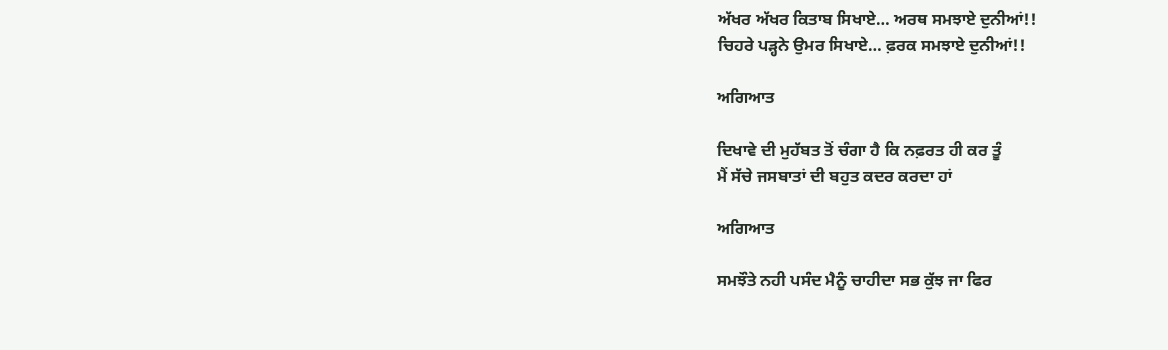ਅੱਖਰ ਅੱਖਰ ਕਿਤਾਬ ਸਿਖਾਏ… ਅਰਥ ਸਮਝਾਏ ਦੁਨੀਆਂ!!
ਚਿਹਰੇ ਪੜ੍ਹਨੇ ਉਮਰ ਸਿਖਾਏ… ਫ਼ਰਕ ਸਮਝਾਏ ਦੁਨੀਆਂ!!

ਅਗਿਆਤ

ਦਿਖਾਵੇ ਦੀ ਮੁਹੱਬਤ ਤੋਂ ਚੰਗਾ ਹੈ ਕਿ ਨਫ਼ਰਤ ਹੀ ਕਰ ਤੂੰ
ਮੈਂ ਸੱਚੇ ਜਸਬਾਤਾਂ ਦੀ ਬਹੁਤ ਕਦਰ ਕਰਦਾ ਹਾਂ

ਅਗਿਆਤ

ਸਮਝੌਤੇ ਨਹੀ ਪਸੰਦ ਮੈਨੂੰ ਚਾਹੀਦਾ ਸਭ ਕੁੱਝ ਜਾ ਫਿਰ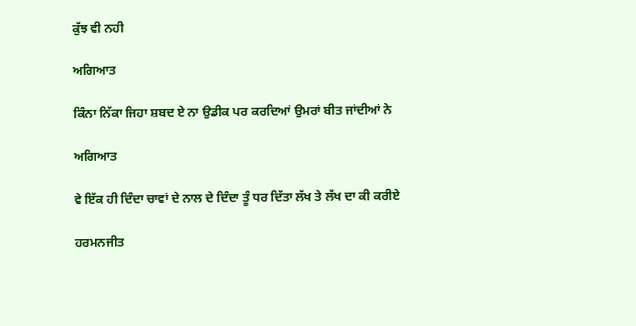ਕੁੱਝ ਵੀ ਨਹੀ

ਅਗਿਆਤ

ਕਿੰਨਾ ਨਿੱਕਾ ਜਿਹਾ ਸ਼ਬਦ ਏ ਨਾ ਉਡੀਕ ਪਰ ਕਰਦਿਆਂ ਉਮਰਾਂ ਬੀਤ ਜਾਂਦੀਆਂ ਨੇ

ਅਗਿਆਤ

ਵੇ ਇੱਕ ਹੀ ਦਿੰਦਾ ਚਾਵਾਂ ਦੇ ਨਾਲ ਦੇ ਦਿੰਦਾ ਤੂੰ ਧਰ ਦਿੱਤਾ ਲੱਖ ਤੇ ਲੱਖ ਦਾ ਕੀ ਕਰੀਏ

ਹਰਮਨਜੀਤ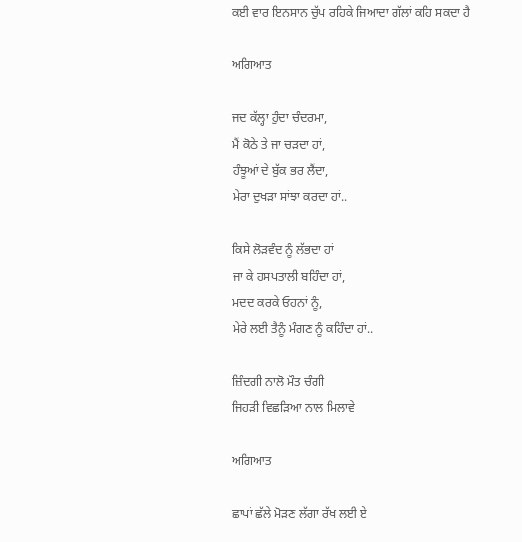ਕਈ ਵਾਰ ਇਨਸਾਨ ਚੁੱਪ ਰਹਿਕੇ ਜਿਆਦਾ ਗੱਲਾਂ ਕਹਿ ਸਕਦਾ ਹੈ

ਅਗਿਆਤ

ਜਦ ਕੱਲ੍ਹਾ ਹੁੰਦਾ ਚੰਦਰਮਾ,
ਮੈਂ ਕੋਠੇ ਤੇ ਜਾ ਚੜਦਾ ਹਾਂ,
ਹੰਝੂਆਂ ਦੇ ਬੁੱਕ ਭਰ ਲੈਂਦਾ,
ਮੇਰਾ ਦੁਖੜਾ ਸਾਂਝਾ ਕਰਦਾ ਹਾਂ..

ਕਿਸੇ ਲੋੜਵੰਦ ਨੂੰ ਲੱਭਦਾ ਹਾਂ
ਜਾ ਕੇ ਹਸਪਤਾਲੀ ਬਹਿੰਦਾ ਹਾਂ,
ਮਦਦ ਕਰਕੇ ਓਹਨਾਂ ਨੂੰ,
ਮੇਰੇ ਲਈ ਤੈਨੂੰ ਮੰਗਣ ਨੂੰ ਕਹਿੰਦਾ ਹਾਂ..

ਜ਼ਿੰਦਗੀ ਨਾਲੋ ਮੌਤ ਚੰਗੀ
ਜਿਹੜੀ ਵਿਛੜਿਆ ਨਾਲ ਮਿਲਾਵੇ

ਅਗਿਆਤ

ਛਾਪਾਂ ਛੱਲੇ ਮੋੜਣ ਲੱਗਾ ਰੱਖ ਲਈ ਏ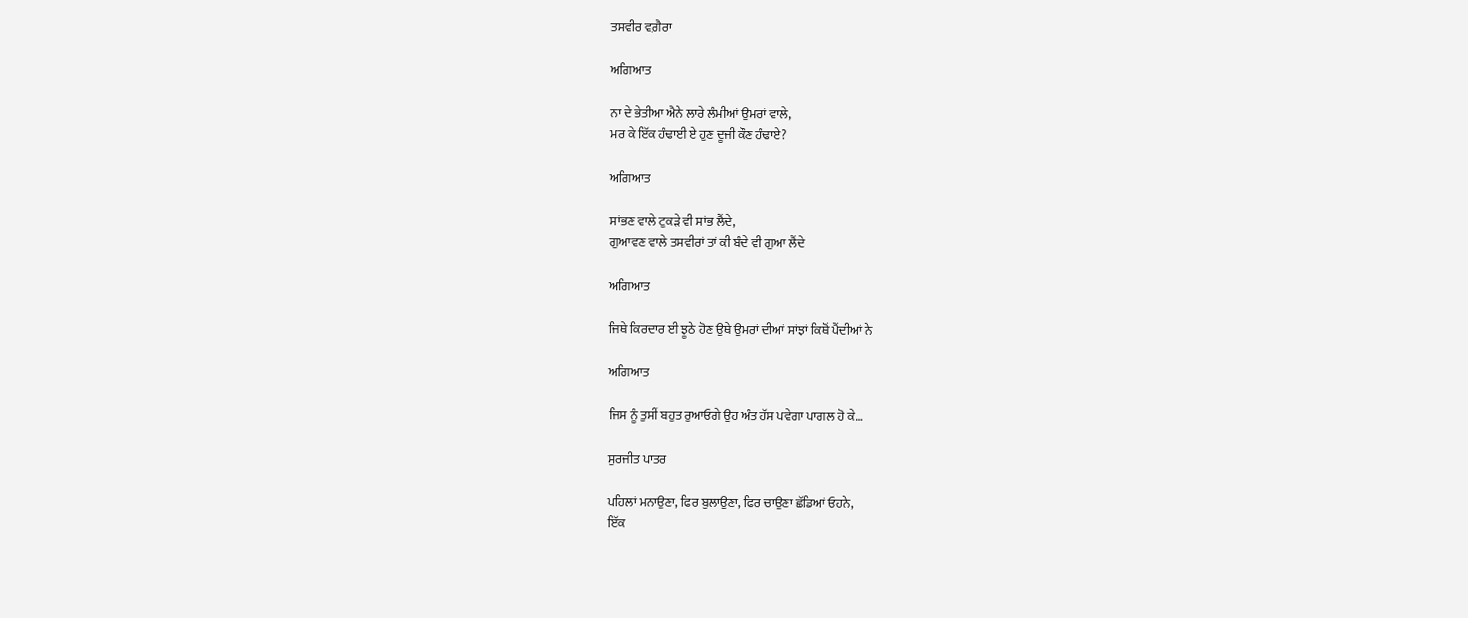ਤਸਵੀਰ ਵਗ਼ੈਰਾ

ਅਗਿਆਤ

ਨਾ ਦੇ ਭੇਤੀਆ ਐਨੇ ਲਾਰੇ ਲੰਮੀਆਂ ਉਮਰਾਂ ਵਾਲੇ,
ਮਰ ਕੇ ਇੱਕ ਹੰਢਾਈ ਏ ਹੁਣ ਦੂਜੀ ਕੌਣ ਹੰਢਾਏ?

ਅਗਿਆਤ

ਸਾਂਭਣ ਵਾਲੇ ਟੁਕੜੇ ਵੀ ਸਾਂਭ ਲੈਂਦੇ,
ਗੁਆਵਣ ਵਾਲੇ ਤਸਵੀਰਾਂ ਤਾਂ ਕੀ ਬੰਦੇ ਵੀ ਗੁਆ ਲੈਂਦੇ

ਅਗਿਆਤ

ਜਿਥੇ ਕਿਰਦਾਰ ਈ ਝੂਠੇ ਹੋਣ ਉਥੇ ਉਮਰਾਂ ਦੀਆਂ ਸਾਂਝਾਂ ਕਿਥੋਂ ਪੈਂਦੀਆਂ ਨੇ

ਅਗਿਆਤ

ਜਿਸ ਨੂੰ ਤੁਸੀਂ ਬਹੁਤ ਰੁਆਓਗੇ ਉਹ ਅੰਤ ਹੱਸ ਪਵੇਗਾ ਪਾਗਲ ਹੋ ਕੇ…

ਸੁਰਜੀਤ ਪਾਤਰ

ਪਹਿਲਾਂ ਮਨਾਉਣਾ, ਫਿਰ ਬੁਲਾਉਣਾ, ਫਿਰ ਚਾਉਣਾ ਛੱਡਿਆਂ ਓਹਨੇ,
ਇੱਕ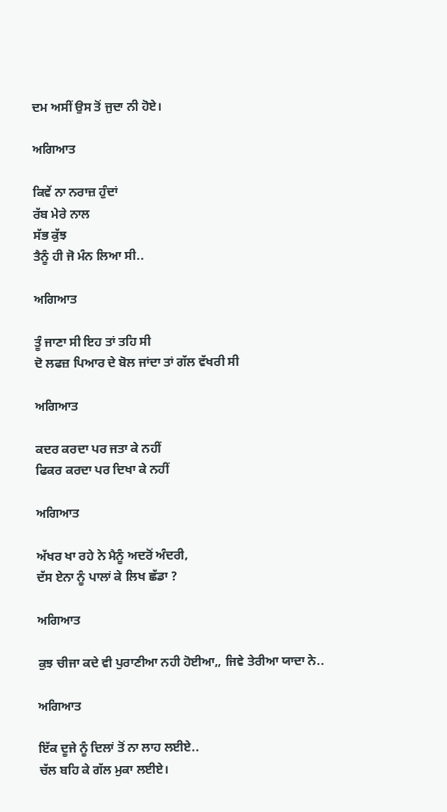ਦਮ ਅਸੀਂ ਉਸ ਤੋਂ ਜੁਦਾ ਨੀ ਹੋਏ।

ਅਗਿਆਤ

ਕਿਵੇਂ ਨਾ ਨਰਾਜ਼ ਹੁੰਦਾਂ
ਰੱਬ ਮੇਰੇ ਨਾਲ
ਸੱਭ ਕੁੱਝ
ਤੈਨੂੰ ਹੀ ਜੋ ਮੰਨ ਲਿਆ ਸੀ..

ਅਗਿਆਤ

ਤੂੰ ਜਾਣਾ ਸੀ ਇਹ ਤਾਂ ਤਹਿ ਸੀ
ਦੋ ਲਫਜ਼ ਪਿਆਰ ਦੇ ਬੋਲ ਜਾਂਦਾ ਤਾਂ ਗੱਲ ਵੱਖਰੀ ਸੀ

ਅਗਿਆਤ

ਕਦਰ ਕਰਦਾ ਪਰ ਜਤਾ ਕੇ ਨਹੀਂ
ਫਿਕਰ ਕਰਦਾ ਪਰ ਦਿਖਾ ਕੇ ਨਹੀਂ

ਅਗਿਆਤ

ਅੱਖਰ ਖਾ ਰਹੇ ਨੇ ਮੈਨੂੰ ਅਦਰੋਂ ਅੰਦਰੀ,
ਦੱਸ ਏਨਾ ਨੂੰ ਪਾਲਾਂ ਕੇ ਲਿਖ ਛੱਡਾ ?

ਅਗਿਆਤ

ਕੁਝ ਚੀਜਾ ਕਦੇ ਵੀ ਪੁਰਾਣੀਆ ਨਹੀ ਹੋਈਆ,, ਜਿਵੇ ਤੇਰੀਆ ਯਾਦਾ ਨੇ..

ਅਗਿਆਤ

ਇੱਕ ਦੂਜੇ ਨੂੰ ਦਿਲਾਂ ਤੋਂ ਨਾ ਲਾਹ ਲਈਏ..
ਚੱਲ ਬਹਿ ਕੇ ਗੱਲ ਮੁਕਾ ਲਈਏ।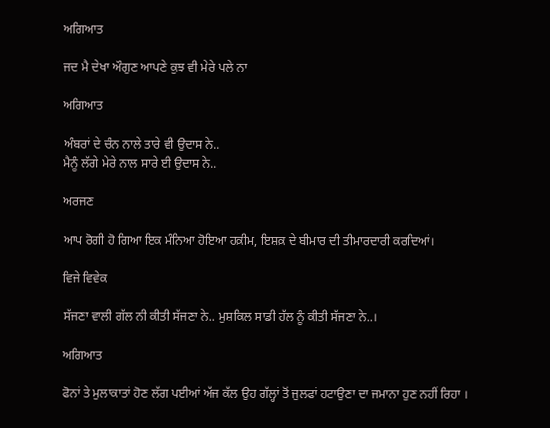ਅਗਿਆਤ

ਜਦ ਮੈ ਦੇਖਾ ਔਗੁਣ ਆਪਣੇ ਕੁਝ ਵੀ ਮੇਰੇ ਪਲੇ ਨਾ

ਅਗਿਆਤ

ਅੰਬਰਾਂ ਦੇ ਚੰਨ ਨਾਲੇ ਤਾਰੇ ਵੀ ਉਦਾਸ ਨੇ..
ਮੈਨੂੰ ਲੱਗੇ ਮੇਰੇ ਨਾਲ ਸਾਰੇ ਈ ਉਦਾਸ ਨੇ..

ਅਰਜਣ

ਆਪ ਰੋਗੀ ਹੋ ਗਿਆ ਇਕ ਮੰਨਿਆ ਹੋਇਆ ਹਕ਼ੀਮ, ਇਸ਼ਕ਼ ਦੇ ਬੀਮਾਰ ਦੀ ਤੀਮਾਰਦਾਰੀ ਕਰਦਿਆਂ।

ਵਿਜੇ ਵਿਵੇਕ

ਸੱਜਣਾ ਵਾਲੀ ਗੱਲ ਨੀ ਕੀਤੀ ਸੱਜਣਾ ਨੇ.. ਮੁਸ਼ਕਿਲ ਸਾਡੀ ਹੱਲ ਨੂੰ ਕੀਤੀ ਸੱਜਣਾ ਨੇ..।

ਅਗਿਆਤ

ਫੋਨਾਂ ਤੇ ਮੁਲਾਕਾਤਾਂ ਹੋਣ ਲੱਗ ਪਈਆਂ ਅੱਜ ਕੱਲ ਉਹ ਗੱਲ੍ਹਾਂ ਤੋਂ ਜੁਲਫਾਂ ਹਟਾਉਣਾ ਦਾ ਜਮਾਨਾ ਹੁਣ ਨਹੀਂ ਰਿਹਾ ।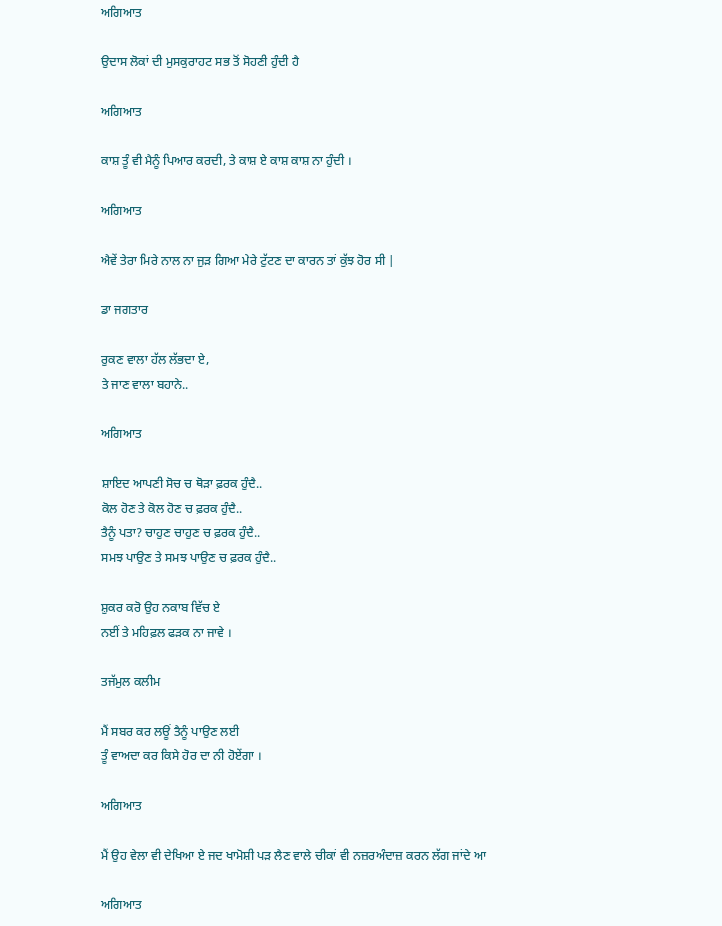ਅਗਿਆਤ

ਉਦਾਸ ਲੋਕਾਂ ਦੀ ਮੁਸਕੁਰਾਹਟ ਸਭ ਤੋਂ ਸੋਹਣੀ ਹੁੰਦੀ ਹੈ

ਅਗਿਆਤ

ਕਾਸ਼ ਤੂੰ ਵੀ ਮੈਨੂੰ ਪਿਆਰ ਕਰਦੀ, ਤੇ ਕਾਸ਼ ਏ ਕਾਸ਼ ਕਾਸ਼ ਨਾ ਹੁੰਦੀ ।

ਅਗਿਆਤ

ਐਵੇਂ ਤੇਰਾ ਮਿਰੇ ਨਾਲ ਨਾ ਜੁੜ ਗਿਆ ਮੇਰੇ ਟੁੱਟਣ ਦਾ ਕਾਰਨ ਤਾਂ ਕੁੱਝ ਹੋਰ ਸੀ |

ਡਾ ਜਗਤਾਰ

ਰੁਕਣ ਵਾਲਾ ਹੱਲ ਲੱਭਦਾ ਏ,
ਤੇ ਜਾਣ ਵਾਲਾ ਬਹਾਨੇ..

ਅਗਿਆਤ

ਸ਼ਾਇਦ ਆਪਣੀ ਸੋਚ ਚ ਥੋੜਾ ਫ਼ਰਕ ਹੁੰਦੈ..
ਕੋਲ ਹੋਣ ਤੇ ਕੋਲ ਹੋਣ ਚ ਫ਼ਰਕ ਹੁੰਦੈ..
ਤੈਨੂੰ ਪਤਾ? ਚਾਹੁਣ ਚਾਹੁਣ ਚ ਫ਼ਰਕ ਹੁੰਦੈ..
ਸਮਝ ਪਾਉਣ ਤੇ ਸਮਝ ਪਾਉਣ ਚ ਫ਼ਰਕ ਹੁੰਦੈ..

ਸ਼ੁਕਰ ਕਰੋ ਉਹ ਨਕਾਬ ਵਿੱਚ ਏ
ਨਈਂ ਤੇ ਮਹਿਫ਼ਲ ਫੜਕ ਨਾ ਜਾਵੇ ।

ਤਜੱਮੁਲ ਕਲੀਮ

ਮੈਂ ਸਬਰ ਕਰ ਲਊਂ ਤੈਨੂੰ ਪਾਉਣ ਲਈ
ਤੂੰ ਵਾਅਦਾ ਕਰ ਕਿਸੇ ਹੋਰ ਦਾ ਨੀ ਹੋਏਂਗਾ ।

ਅਗਿਆਤ

ਮੈਂ ਉਹ ਵੇਲਾ ਵੀ ਦੇਖਿਆ ਏ ਜਦ ਖਾਮੋਸ਼ੀ ਪੜ ਲੈਣ ਵਾਲੇ ਚੀਕਾਂ ਵੀ ਨਜ਼ਰਅੰਦਾਜ਼ ਕਰਨ ਲੱਗ ਜਾਂਦੇ ਆ

ਅਗਿਆਤ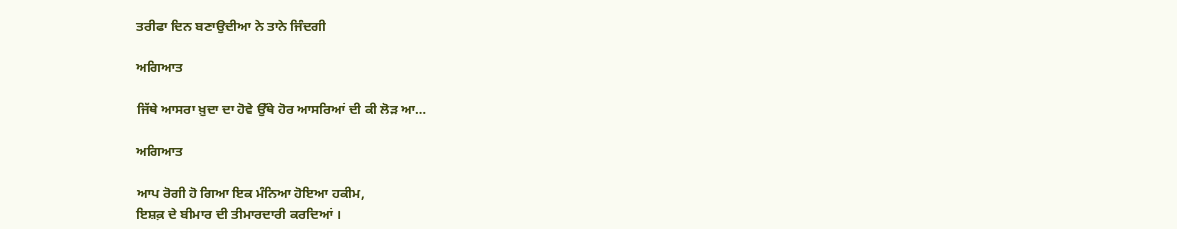ਤਰੀਫਾ ਦਿਨ ਬਣਾਉਦੀਆ ਨੇ ਤਾਨੇ ਜਿੰਦਗੀ

ਅਗਿਆਤ

ਜਿੱਥੇ ਆਸਰਾ ਖ਼ੁਦਾ ਦਾ ਹੋਵੇ ਉੱਥੇ ਹੋਰ ਆਸਰਿਆਂ ਦੀ ਕੀ ਲੋੜ ਆ…

ਅਗਿਆਤ

ਆਪ ਰੋਗੀ ਹੋ ਗਿਆ ਇਕ ਮੰਨਿਆ ਹੋਇਆ ਹਕੀਮ,
ਇਸ਼ਕ਼ ਦੇ ਬੀਮਾਰ ਦੀ ਤੀਮਾਰਦਾਰੀ ਕਰਦਿਆਂ ।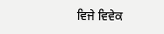ਵਿਜੇ ਵਿਵੇਕ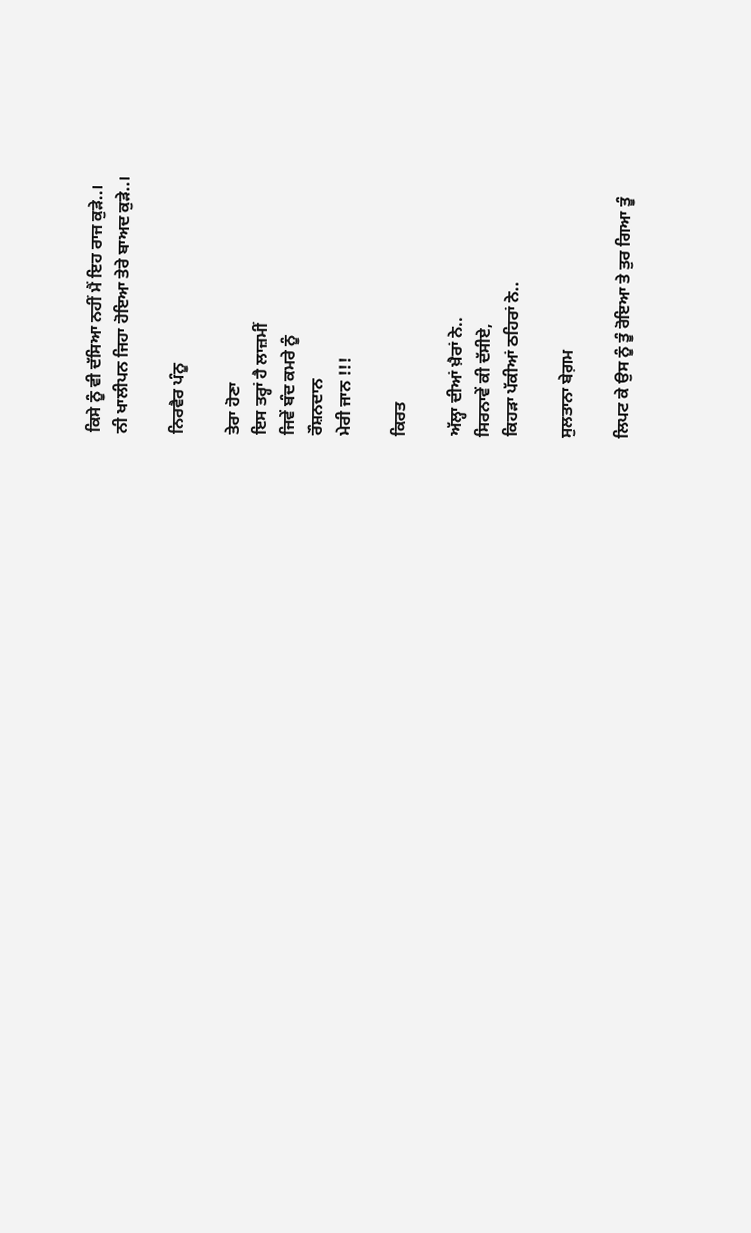ਕਿਸੇ ਨੂੰ ਵੀ ਦੱਸਿਆ ਨਹੀਂ ਮੈਂ ਇਹ ਰਾਜ ਕੁੜੇ..।
ਨੀ ਖਾਲੀਪਨ ਜਿਹਾ ਹੋਇਆ ਤੇਰੇ ਬਾਅਦ ਕੁੜੇ..।

ਨਿਰਵੈਰ ਪੰਨੂ

ਤੇਰਾ ਹੋਣਾ
ਇਸ ਤਰ੍ਹਾਂ ਹੈ ਲਾਜ਼ਮੀਂ
ਜਿਵੇਂ ਬੰਦ ਕਮਰੇ ਨੂੰ
ਰੌਸ਼ਨਦਾਨ
ਮੇਰੀ ਜਾਨ !!!

ਕਿਰਤ

ਅੱਲ੍ਹਾ ਦੀਆਂ ਖ਼ੈਰਾਂ ਨੇ..
ਸਿਰਨਾਵੇਂ ਕੀ ਦੱਸੀਏ,
ਕਿਹੜਾ ਪੱਕੀਆਂ ਠਹਿਰਾਂ ਨੇ..

ਸੁਲਤਾਨਾ ਬੇਗ਼ਮ

ਲਿਪਟ ਕੇ ਉਸ ਨੂੰ ਤੂੰ ਰੋਇਆ ਤੇ ਤੁਰ ਗਿਆ ਤੂੰ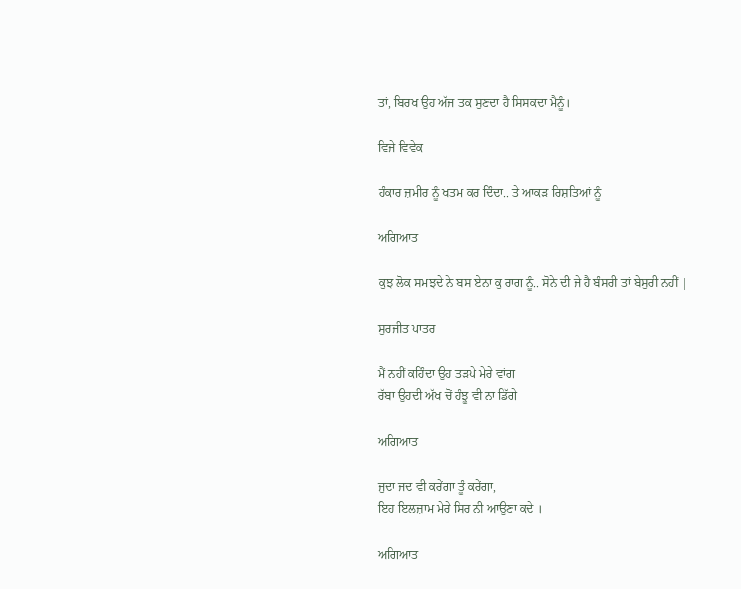ਤਾਂ, ਬਿਰਖ ਉਹ ਅੱਜ ਤਕ ਸੁਣਦਾ ਹੈ ਸਿਸਕਦਾ ਮੈਨੂੰ।

ਵਿਜੇ ਵਿਵੇਕ

ਹੰਕਾਰ ਜ਼ਮੀਰ ਨੂੰ ਖਤਮ ਕਰ ਦਿੰਦਾ.. ਤੇ ਆਕੜ ਰਿਸ਼ਤਿਆਂ ਨੂੰ

ਅਗਿਆਤ

ਕੁਝ ਲੋਕ ਸਮਝਦੇ ਨੇ ਬਸ ਏਨਾ ਕੁ ਰਾਗ ਨੂੰ.. ਸੋਨੇ ਦੀ ਜੇ ਹੈ ਬੰਸਰੀ ਤਾਂ ਬੇਸੁਰੀ ਨਹੀਂ |

ਸੁਰਜੀਤ ਪਾਤਰ

ਮੈਂ ਨਹੀਂ ਕਹਿੰਦਾ ਉਹ ਤੜਪੇ ਮੇਰੇ ਵਾਂਗ
ਰੱਬਾ ਉਹਦੀ ਅੱਖ ਚੋਂ ਹੰਝੂ ਵੀ ਨਾ ਡਿੱਗੇ

ਅਗਿਆਤ

ਜੁਦਾ ਜਦ ਵੀ ਕਰੇਂਗਾ ਤੂੰ ਕਰੇਂਗਾ,
ਇਹ ਇਲਜ਼ਾਮ ਮੇਰੇ ਸਿਰ ਨੀ ਆਉਣਾ ਕਦੇ ।

ਅਗਿਆਤ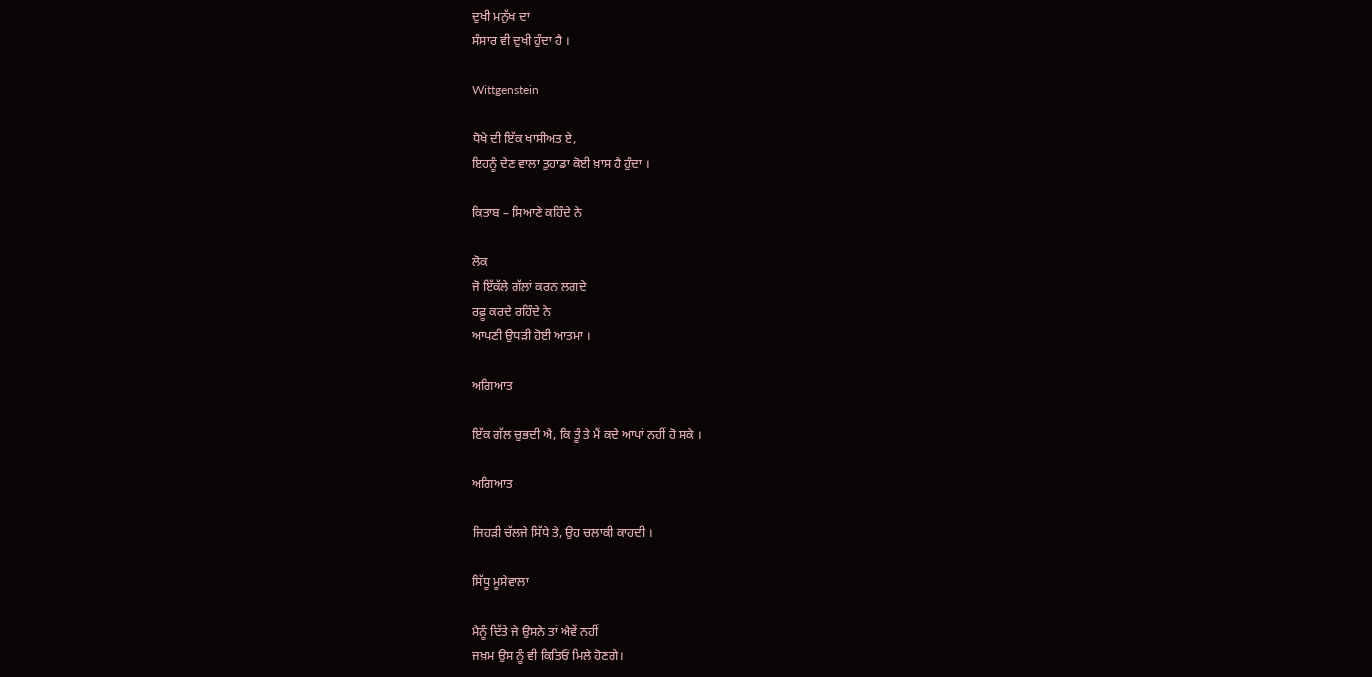ਦੁਖੀ ਮਨੁੱਖ ਦਾ
ਸੰਸਾਰ ਵੀ ਦੁਖੀ ਹੁੰਦਾ ਹੈ ।

Wittgenstein

ਧੋਖੇ ਦੀ ਇੱਕ ਖਾਸੀਅਤ ਏ,
ਇਹਨੂੰ ਦੇਣ ਵਾਲਾ ਤੁਹਾਡਾ ਕੋਈ ਖ਼ਾਸ ਹੈ ਹੁੰਦਾ ।

ਕਿਤਾਬ – ਸਿਆਣੇ ਕਹਿੰਦੇ ਨੇ

ਲੋਕ
ਜੋ ਇੱਕੱਲੇ ਗੱਲਾਂ ਕਰਨ ਲਗਦੇ
ਰਫ਼ੂ ਕਰਦੇ ਰਹਿੰਦੇ ਨੇ
ਆਪਣੀ ਉਧੜੀ ਹੋਈ ਆਤਮਾ ।

ਅਗਿਆਤ

ਇੱਕ ਗੱਲ ਚੁਭਦੀ ਐ, ਕਿ ਤੂੰ ਤੇ ਮੈਂ ਕਦੇ ਆਪਾਂ ਨਹੀਂ ਹੋ ਸਕੇ ।

ਅਗਿਆਤ

ਜਿਹੜੀ ਚੱਲਜੇ ਸਿੱਧੇ ਤੇ, ਉਹ ਚਲਾਕੀ ਕਾਹਦੀ ।

ਸਿੱਧੂ ਮੂਸੇਵਾਲਾ

ਮੈਨੂੰ ਦਿੱਤੇ ਜੇ ਉਸਨੇ ਤਾਂ ਐਵੇਂ ਨਹੀਂ
ਜਖ਼ਮ ਉਸ ਨੂੰ ਵੀ ਕਿਤਿਓਂ ਮਿਲੇ ਹੋਣਗੇ।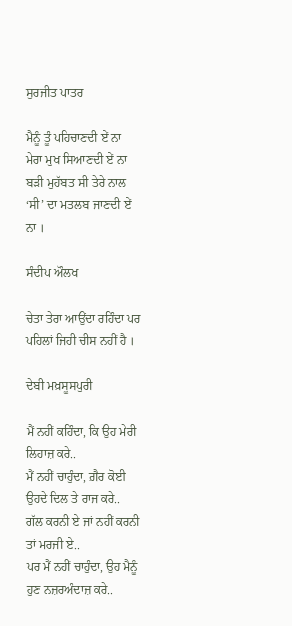ਸੁਰਜੀਤ ਪਾਤਰ

ਮੈਨੂੰ ਤੂੰ ਪਹਿਚਾਣਦੀ ਏਂ ਨਾ
ਮੇਰਾ ਮੁਖ ਸਿਆਣਦੀ ਏਂ ਨਾ
ਬੜੀ ਮੁਹੱਬਤ ਸੀ ਤੇਰੇ ਨਾਲ
‘ਸੀ’ ਦਾ ਮਤਲਬ ਜਾਣਦੀ ਏਂ ਨਾ ।

ਸੰਦੀਪ ਔਲਖ

ਚੇਤਾ ਤੇਰਾ ਆਉਂਦਾ ਰਹਿੰਦਾ ਪਰ ਪਹਿਲਾਂ ਜਿਹੀ ਚੀਸ ਨਹੀਂ ਹੈ ।

ਦੇਬੀ ਮਖ਼ਸੂਸਪੁਰੀ

ਮੈਂ ਨਹੀਂ ਕਹਿੰਦਾ, ਕਿ ਉਹ ਮੇਰੀ ਲਿਹਾਜ਼ ਕਰੇ..
ਮੈਂ ਨਹੀਂ ਚਾਹੁੰਦਾ, ਗ਼ੈਰ ਕੋਈ ਉਹਦੇ ਦਿਲ ਤੇ ਰਾਜ ਕਰੇ..
ਗੱਲ ਕਰਨੀ ਏ ਜਾਂ ਨਹੀਂ ਕਰਨੀ ਤਾਂ ਮਰਜੀ ਏ..
ਪਰ ਮੈਂ ਨਹੀਂ ਚਾਹੁੰਦਾ, ਉਹ ਮੈਨੂੰ ਹੁਣ ਨਜ਼ਰਅੰਦਾਜ਼ ਕਰੇ..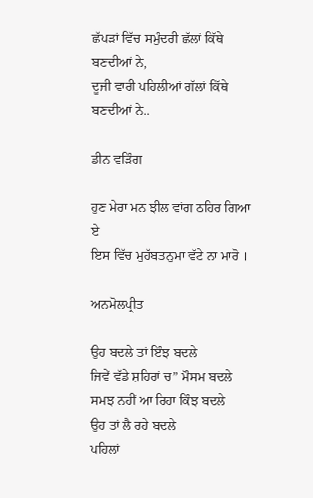ਛੱਪੜਾਂ ਵਿੱਚ ਸਮੁੰਦਰੀ ਛੱਲਾਂ ਕਿੱਥੇ ਬਣਦੀਆਂ ਨੇ,
ਦੂਜੀ ਵਾਰੀ ਪਹਿਲੀਆਂ ਗੱਲਾਂ ਕਿੱਥੇ ਬਣਦੀਆਂ ਨੇ..

ਡੀਨ ਵੜਿੰਗ

ਹੁਣ ਮੇਰਾ ਮਨ ਝੀਲ ਵਾਂਗ ਠਹਿਰ ਗਿਆ ਏ
ਇਸ ਵਿੱਚ ਮੁਹੱਬਤਨੁਮਾ ਵੱਟੇ ਨਾ ਮਾਰੋ ।

ਅਨਮੋਲਪ੍ਰੀਤ

ਉਹ ਬਦਲੇ ਤਾਂ ਇੰਝ ਬਦਲੇ
ਜਿਵੇਂ ਵੱਡੇ ਸ਼ਹਿਰਾਂ ਚ” ਮੌਸਮ ਬਦਲੇ
ਸਮਝ ਨਹੀਂ ਆ ਰਿਹਾ ਕਿੰਝ ਬਦਲੇ
ਉਹ ਤਾਂ ਲੈ ਰਹੇ ਬਦਲੇ
ਪਹਿਲਾਂ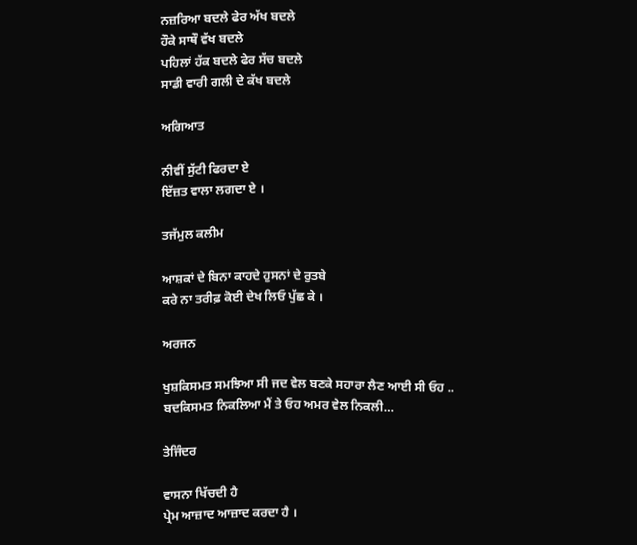ਨਜ਼ਰਿਆ ਬਦਲੇ ਫੇਰ ਅੱਖ ਬਦਲੇ
ਹੌਕੇ ਸਾਥੌ ਵੱਖ ਬਦਲੇ
ਪਹਿਲਾਂ ਹੱਕ ਬਦਲੇ ਫੇਰ ਸੱਚ ਬਦਲੇ
ਸਾਡੀ ਵਾਰੀ ਗਲੀ ਦੇ ਕੱਖ ਬਦਲੇ

ਅਗਿਆਤ

ਨੀਵੀਂ ਸੁੱਟੀ ਫਿਰਦਾ ਏ
ਇੱਜ਼ਤ ਵਾਲਾ ਲਗਦਾ ਏ ।

ਤਜੱਮੁਲ ਕਲੀਮ

ਆਸ਼ਕਾਂ ਦੇ ਬਿਨਾ ਕਾਹਦੇ ਹੁਸਨਾਂ ਦੇ ਰੁਤਬੇ
ਕਰੇ ਨਾ ਤਰੀਫ਼ ਕੋਈ ਦੇਖ ਲਿਓ ਪੁੱਛ ਕੇ ।

ਅਰਜਨ

ਖੁਸ਼ਕਿਸਮਤ ਸਮਝਿਆ ਸੀ ਜਦ ਵੇਲ ਬਣਕੇ ਸਹਾਰਾ ਲੈਣ ਆਈ ਸੀ ਓਹ ..
ਬਦਕਿਸਮਤ ਨਿਕਲਿਆ ਮੈਂ ਤੇ ਓਹ ਅਮਰ ਵੇਲ ਨਿਕਲੀ…

ਤੇਜਿੰਦਰ

ਵਾਸਨਾ ਖਿੱਚਦੀ ਹੈ
ਪ੍ਰੇਮ ਆਜ਼ਾਦ ਆਜ਼ਾਦ ਕਰਦਾ ਹੈ ।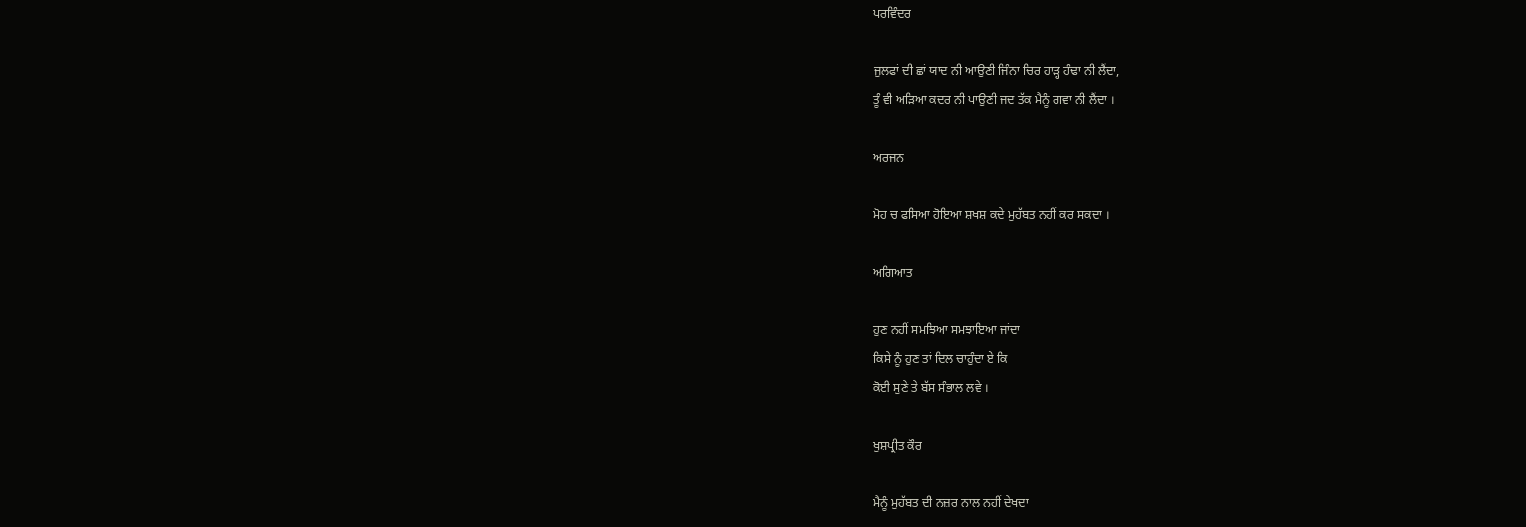ਪਰਵਿੰਦਰ

ਜੁਲਫਾਂ ਦੀ ਛਾਂ ਯਾਦ ਨੀ ਆਉਣੀ ਜਿੰਨਾ ਚਿਰ ਹਾੜ੍ਹ ਹੰਢਾ ਨੀ ਲੈਂਦਾ,
ਤੂੰ ਵੀ ਅੜਿਆ ਕਦਰ ਨੀ ਪਾਉਣੀ ਜਦ ਤੱਕ ਮੈਨੂੰ ਗਵਾ ਨੀ ਲੈਂਦਾ ।

ਅਰਜਨ

ਮੋਹ ਚ ਫਸਿਆ ਹੋਇਆ ਸ਼ਖਸ਼ ਕਦੇ ਮੁਹੱਬਤ ਨਹੀਂ ਕਰ ਸਕਦਾ ।

ਅਗਿਆਤ

ਹੁਣ ਨਹੀਂ ਸਮਝਿਆ ਸਮਝਾਇਆ ਜਾਂਦਾ
ਕਿਸੇ ਨੂੰ ਹੁਣ ਤਾਂ ਦਿਲ ਚਾਹੁੰਦਾ ਏ ਕਿ
ਕੋਈ ਸੁਣੇ ਤੇ ਬੱਸ ਸੰਭਾਲ ਲਵੇ ।

ਖੁਸ਼ਪ੍ਰੀਤ ਕੌਰ

ਮੈਨੂੰ ਮੁਹੱਬਤ ਦੀ ਨਜ਼ਰ ਨਾਲ ਨਹੀਂ ਦੇਖਦਾ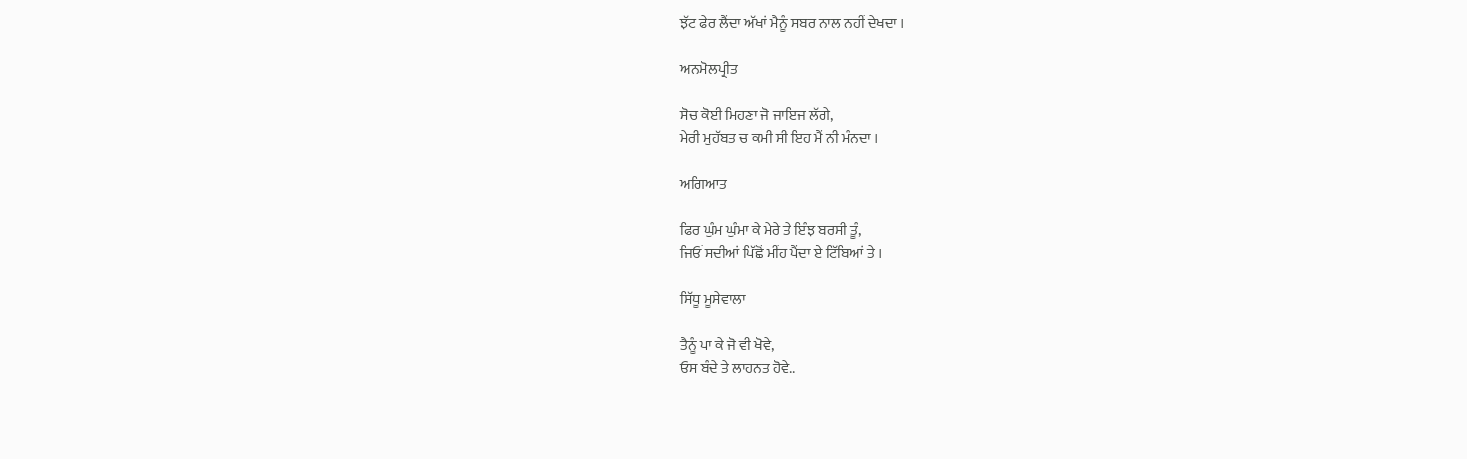ਝੱਟ ਫੇਰ ਲੈਂਦਾ ਅੱਖਾਂ ਮੈਨੂੰ ਸਬਰ ਨਾਲ ਨਹੀਂ ਦੇਖਦਾ ।

ਅਨਮੋਲਪ੍ਰੀਤ

ਸੋਚ ਕੋਈ ਮਿਹਣਾ ਜੋ ਜਾਇਜ ਲੱਗੇ,
ਮੇਰੀ ਮੁਹੱਬਤ ਚ ਕਮੀ ਸੀ ਇਹ ਮੈਂ ਨੀ ਮੰਨਦਾ ।

ਅਗਿਆਤ

ਫਿਰ ਘੁੰਮ ਘੁੰਮਾ ਕੇ ਮੇਰੇ ਤੇ ਇੰਝ ਬਰਸੀ ਤੂੰ,
ਜਿਓਂ ਸਦੀਆਂ ਪਿੱਛੋਂ ਮੀਂਹ ਪੈਂਦਾ ਏ ਟਿੱਬਿਆਂ ਤੇ ।

ਸਿੱਧੂ ਮੂਸੇਵਾਲਾ

ਤੈਨੂੰ ਪਾ ਕੇ ਜੋ ਵੀ ਖੋਵੇ,
ਓਸ ਬੰਦੇ ਤੇ ਲਾਹਨਤ ਹੋਵੇ..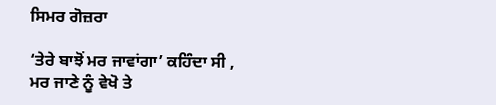ਸਿਮਰ ਗੋਜ਼ਰਾ

‘ਤੇਰੇ ਬਾਝੋਂ ਮਰ ਜਾਵਾਂਗਾ’ ਕਹਿੰਦਾ ਸੀ ,
ਮਰ ਜਾਣੇ ਨੂੰ ਵੇਖੋ ਤੇ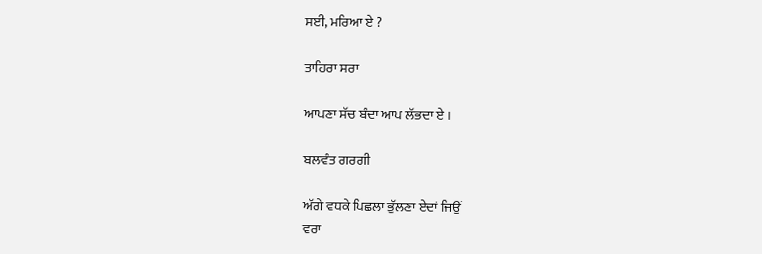ਸਈ, ਮਰਿਆ ਏ ?

ਤਾਹਿਰਾ ਸਰਾ

ਆਪਣਾ ਸੱਚ ਬੰਦਾ ਆਪ ਲੱਭਦਾ ਏ ।

ਬਲਵੰਤ ਗਰਗੀ

ਅੱਗੇ ਵਧਕੇ ਪਿਛਲਾ ਭੁੱਲਣਾ ਏਦਾਂ ਜਿਉਂ
ਵਰਾ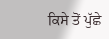ਕਿਸੇ ਤੋਂ ਪੁੱਛੇ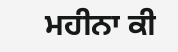ਮਹੀਨਾ ਕੀ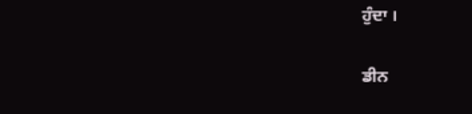ਹੁੰਦਾ ।

ਡੀਨ